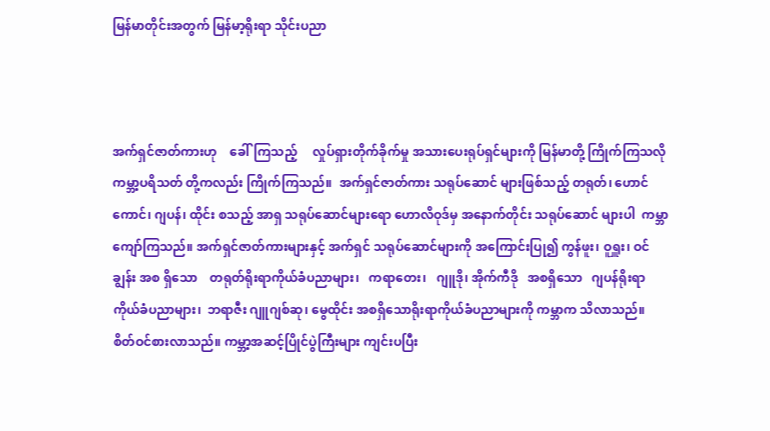မြန်မာတိုင်းအတွက် မြန်မာ့ရိုးရာ သိုင်းပညာ



အက်ရှင်ဇာတ်ကားဟု    ခေါ်ကြသည့်     လှုပ်ရှားတိုက်ခိုက်မှု အသားပေးရုပ်ရှင်များကို မြန်မာတို့ ကြိုက်ကြသလို ကမ္ဘာ့ပရိသတ် တို့ကလည်း ကြိုက်ကြသည်။  အက်ရှင်ဇာတ်ကား သရုပ်ဆောင် များဖြစ်သည့် တရုတ်၊ ဟောင်ကောင်၊ ဂျပန်၊ ထိုင်း စသည့် အာရှ သရုပ်ဆောင်များရော ဟောလိဝုဒ်မှ အနောက်တိုင်း သရုပ်ဆောင် များပါ  ကမ္ဘာကျော်ကြသည်။ အက်ရှင်ဇာတ်ကားများနှင့် အက်ရှင် သရုပ်ဆောင်များကို အကြောင်းပြု၍ ကွန်ဖူး၊ ဝူရှူး၊ ဝင်ချွန်း အစ ရှိသော    တရုတ်ရိုးရာကိုယ်ခံပညာများ၊   ကရာတေး၊   ဂျူဒို၊ အိုက်ကီဒို   အစရှိသော   ဂျပန်ရိုးရာကိုယ်ခံပညာများ၊  ဘရာဇီး ဂျူဂျစ်ဆု၊ မွေထိုင်း အစရှိသောရိုးရာကိုယ်ခံပညာများကို ကမ္ဘာက သိလာသည်။  စိတ်ဝင်စားလာသည်။ ကမ္ဘာ့အဆင့်ပြိုင်ပွဲကြီးများ ကျင်းပပြီး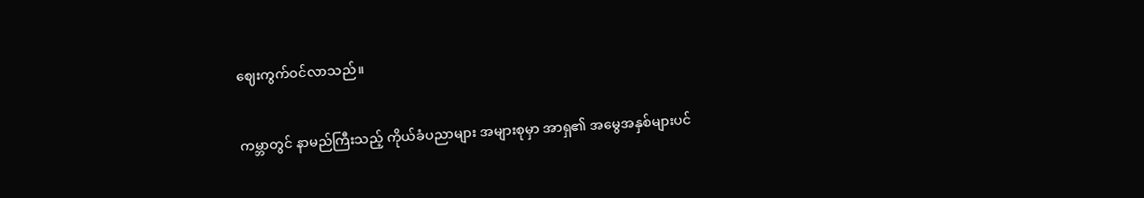ဈေးကွက်ဝင်လာသည်။


ကမ္ဘာတွင် နာမည်ကြီးသည့် ကိုယ်ခံပညာများ အများစုမှာ အာရှ၏ အမွေအနှစ်များပင်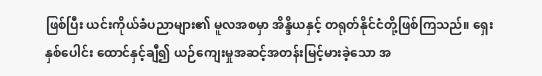ဖြစ်ပြီး ယင်းကိုယ်ခံပညာများ၏ မူလအစမှာ အိန္ဒိယနှင့် တရုတ်နိုင်ငံတို့ဖြစ်ကြသည်။ ရှေးနှစ်ပေါင်း ထောင်နှင့်ချီ၍ ယဉ်ကျေးမှုအဆင့်အတန်းမြင့်မားခဲ့သော အ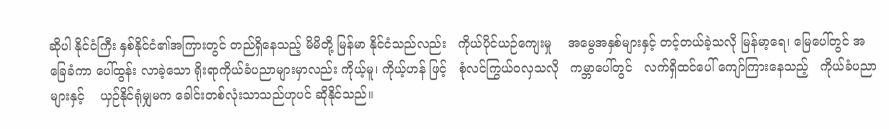ဆိုပါ နိုင်ငံကြီး နှစ်နိုင်ငံ၏အကြားတွင် တည်ရှိနေသည့် မိမိတို့ မြန်မာ နိုင်ငံသည်လည်း   ကိုယ်ပိုင်ယဉ်ကျေးမှု    အမွေအနှစ်များနှင့် တင့်တယ်ခဲ့သလို မြန်မာ့ရေ၊ မြေပေါ်တွင် အခြေခံကာ ပေါ်ထွန်း လာခဲ့သော ရိုးရာကိုယ်ခံပညာများမှာလည်း ကိုယ့်မူ၊ ကိုယ့်ဟန် ဖြင့်   စုံလင်ကြွယ်ဝလှသလို   ကမ္ဘာပေါ်တွင်   လက်ရှိထင်ပေါ် ကျော်ကြားနေသည့်   ကိုယ်ခံပညာများနှင့်    ယှဉ်နိုင်ရုံမျှမက ခေါင်းတစ်လုံးသာသည်ဟုပင် ဆိုနိုင်သည်။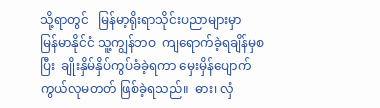သို့ရာတွင်   မြန်မာ့ရိုးရာသိုင်းပညာများမှာ    မြန်မာနိုင်ငံ သူ့ကျွန်ဘဝ  ကျရောက်ခဲ့ရချိန်မှစပြီး  ချိုးနှိမ်နှိပ်ကွပ်ခံခဲ့ရကာ မှေးမှိန်ပျောက်ကွယ်လုမတတ် ဖြစ်ခဲ့ရသည်။  ဓား၊ လှံ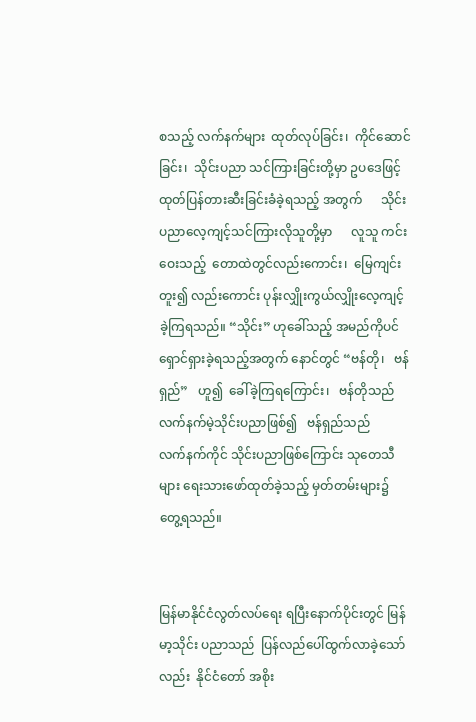စသည့် လက်နက်များ  ထုတ်လုပ်ခြင်း၊  ကိုင်ဆောင်ခြင်း၊  သိုင်းပညာ သင်ကြားခြင်းတို့မှာ ဥပဒေဖြင့် ထုတ်ပြန်တားဆီးခြင်းခံခဲ့ရသည့် အတွက်      သိုင်းပညာလေ့ကျင့်သင်ကြားလိုသူတို့မှာ      လူသူ ကင်းဝေးသည့်  တောထဲတွင်လည်းကောင်း၊  မြေကျင်းတူး၍ လည်းကောင်း ပုန်းလျှိုးကွယ်လျှိုးလေ့ကျင့်ခဲ့ကြရသည်။ “သိုင်း” ဟုခေါ်သည့် အမည်ကိုပင် ရှောင်ရှားခဲ့ရသည့်အတွက် နောင်တွင် “ဗန်တို၊   ဗန်ရှည်”   ဟူ၍  ခေါ်ခဲ့ကြရကြောင်း၊   ဗန်တိုသည် လက်နက်မဲ့သိုင်းပညာဖြစ်၍   ဗန်ရှည်သည်     လက်နက်ကိုင် သိုင်းပညာဖြစ်ကြောင်း သုတေသီများ ရေးသားဖော်ထုတ်ခဲ့သည့် မှတ်တမ်းများ၌ တွေ့ရသည်။


မြန်မာနိုင်ငံလွတ်လပ်ရေး ရပြီးနောက်ပိုင်းတွင် မြန်မာ့သိုင်း ပညာသည်  ပြန်လည်ပေါ်ထွက်လာခဲ့သော်လည်း  နိုင်ငံတော် အစိုး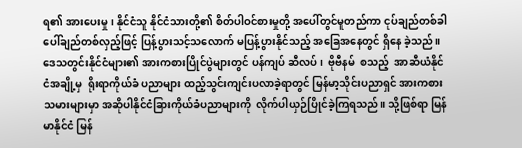ရ၏ အားပေးမှု၊ နိုင်ငံသူ နိုင်ငံသားတို့၏ စိတ်ပါဝင်စားမှုတို့ အပေါ်တွင်မူတည်ကာ ငုပ်ချည်တစ်ခါ ပေါ်ချည်တစ်လှည့်ဖြင့် ပြန့်ပွားသင့်သလောက် မပြန့်ပွားနိုင်သည့် အခြေအနေတွင် ရှိနေ ခဲ့သည်။ ဒေသတွင်းနိုင်ငံများ၏ အားကစားပြိုင်ပွဲများတွင် ပန်ကျပ် ဆီလပ်၊  ဗိုဗီနမ်  စသည့်  အာဆီယံနိုင်ငံအချို့မှ  ရိုးရာကိုယ်ခံ ပညာများ ထည့်သွင်းကျင်းပလာခဲ့ရာတွင် မြန်မာ့သိုင်းပညာရှင် အားကစားသမားများမှာ အဆိုပါနိုင်ငံခြားကိုယ်ခံပညာများကို  လိုက်ပါယှဉ်ပြိုင်ခဲ့ကြရသည်။ သို့ဖြစ်ရာ မြန်မာနိုင်ငံ မြန်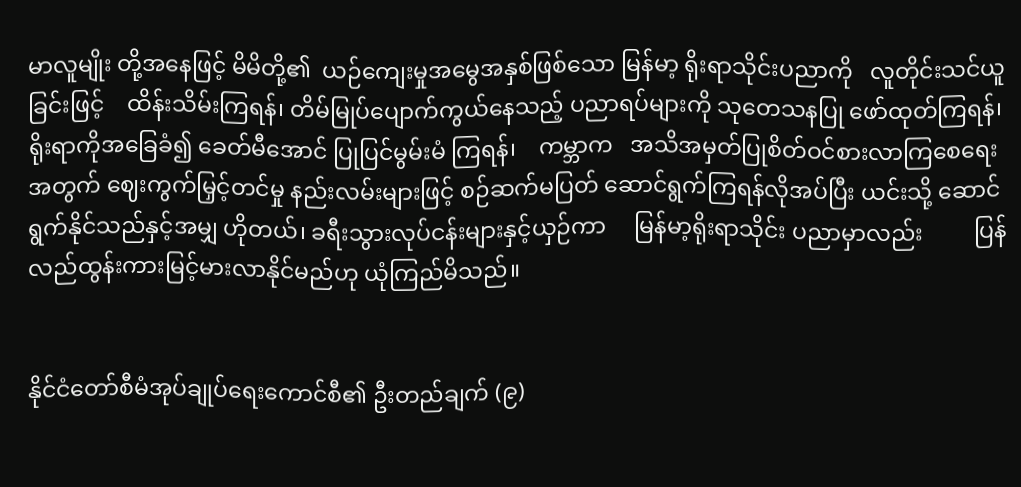မာလူမျိုး တို့အနေဖြင့် မိမိတို့၏  ယဉ်ကျေးမှုအမွေအနှစ်ဖြစ်သော မြန်မာ့ ရိုးရာသိုင်းပညာကို   လူတိုင်းသင်ယူခြင်းဖြင့်    ထိန်းသိမ်းကြရန်၊ တိမ်မြုပ်ပျောက်ကွယ်နေသည့် ပညာရပ်များကို သုတေသနပြု ဖော်ထုတ်ကြရန်၊ ရိုးရာကိုအခြေခံ၍ ခေတ်မီအောင် ပြုပြင်မွမ်းမံ ကြရန်၊    ကမ္ဘာက   အသိအမှတ်ပြုစိတ်ဝင်စားလာကြစေရေး  အတွက် ဈေးကွက်မြှင့်တင်မှု နည်းလမ်းများဖြင့် စဉ်ဆက်မပြတ် ဆောင်ရွက်ကြရန်လိုအပ်ပြီး ယင်းသို့ ဆောင်ရွက်နိုင်သည်နှင့်အမျှ ဟိုတယ်၊ ခရီးသွားလုပ်ငန်းများနှင့်ယှဉ်ကာ     မြန်မာ့ရိုးရာသိုင်း ပညာမှာလည်း         ပြန်လည်ထွန်းကားမြင့်မားလာနိုင်မည်ဟု ယုံကြည်မိသည်။


နိုင်ငံတော်စီမံအုပ်ချုပ်ရေးကောင်စီ၏ ဦးတည်ချက် (၉)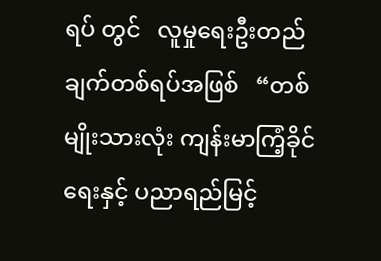ရပ် တွင်   လူမှုရေးဦးတည်ချက်တစ်ရပ်အဖြစ်   “တစ်မျိုးသားလုံး ကျန်းမာကြံ့ခိုင်ရေးနှင့် ပညာရည်မြင့်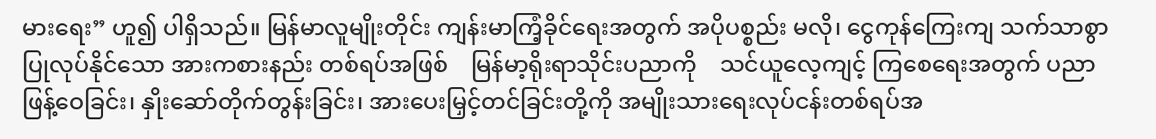မားရေး” ဟူ၍ ပါရှိသည်။ မြန်မာလူမျိုးတိုင်း ကျန်းမာကြံ့ခိုင်ရေးအတွက် အပိုပစ္စည်း မလို၊ ငွေကုန်ကြေးကျ သက်သာစွာပြုလုပ်နိုင်သော အားကစားနည်း တစ်ရပ်အဖြစ်    မြန်မာ့ရိုးရာသိုင်းပညာကို    သင်ယူလေ့ကျင့် ကြစေရေးအတွက် ပညာဖြန့်ဝေခြင်း၊ နှိုးဆော်တိုက်တွန်းခြင်း၊ အားပေးမြှင့်တင်ခြင်းတို့ကို အမျိုးသားရေးလုပ်ငန်းတစ်ရပ်အ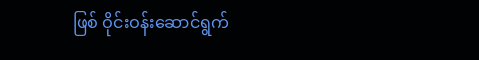ဖြစ် ဝိုင်းဝန်းဆောင်ရွက်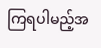ကြရပါမည့်အ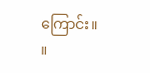ကြောင်း။        ။